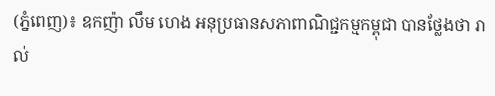(ភ្នំពេញ)៖ ឧកញ៉ា លឹម ហេង អនុប្រធានសភាពាណិជ្ជកម្មកម្ពុជា បានថ្លែងថា រាល់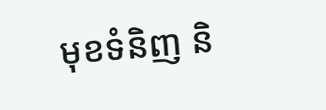មុខទំនិញ និ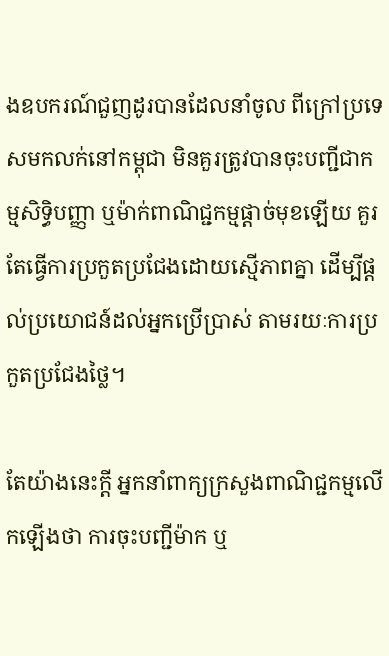ងឧបករណ៍ជួញដូរបានដែលនាំចូល ពីក្រៅប្រទេសមកលក់នៅកម្ពុជា មិនគួរត្រូវបានចុះបញ្ជីជាកម្មសិទ្ធិបញ្ញា ឬម៉ាក់ពាណិជ្ជកម្មផ្តាច់មុខឡើយ គួរតែធ្វើការប្រកួតប្រជែងដោយស្មើភាពគ្នា ដើម្បីផ្តល់ប្រយោជន៍ដល់អ្នកប្រើប្រាស់ តាមរយៈការប្រកួតប្រជែងថ្លៃ។

តែយ៉ាងនេះក្តី អ្នកនាំពាក្យក្រសួងពាណិជ្ជកម្មលើកឡើងថា ការចុះបញ្ជីម៉ាក ឬ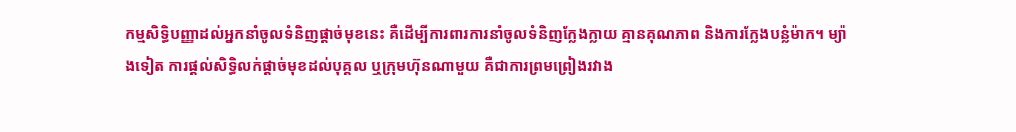កម្មសិទ្ធិបញ្ញាដល់អ្នកនាំចូលទំនិញផ្តាច់មុខនេះ គឺដើម្បីការពារការនាំចូលទំនិញក្លែងក្លាយ គ្មានគុណភាព និងការក្លែងបន្លំម៉ាក។ ម្យ៉ាងទៀត ការផ្តល់សិទ្ធិលក់ផ្តាច់មុខដល់បុគ្គល ឬក្រុមហ៊ុនណាមួយ គឺជាការព្រមព្រៀងរវាង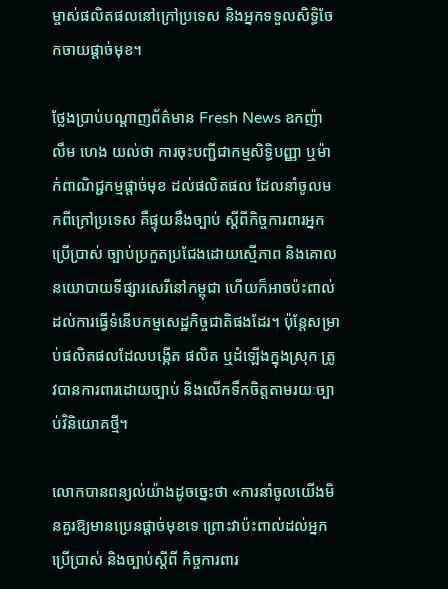ម្ចាស់ផលិតផលនៅក្រៅប្រទេស និងអ្នកទទួលសិទ្ធិចែកចាយផ្តាច់មុខ។

ថ្លែងប្រាប់បណ្តាញព័ត៌មាន Fresh News ឧកញ៉ា លឹម ហេង យល់ថា ការចុះបញ្ជីជាកម្មសិទ្ធិបញ្ញា ឬម៉ាក់ពាណិជ្ជកម្មផ្តាច់មុខ ដល់ផលិតផល ដែលនាំចូលមកពីក្រៅប្រទេស គឺផ្ទុយនឹងច្បាប់ ស្តីពីកិច្ចការពារអ្នកប្រើប្រាស់ ច្បាប់ប្រកួតប្រជែងដោយស្មើភាព និងគោលនយោបាយទីផ្សារសេរីនៅកម្ពុជា ហើយក៏អាចប៉ះពាល់ដល់ការធ្វើទំនើបកម្មសេដ្ឋកិច្ចជាតិផងដែរ។ ប៉ុន្តែសម្រាប់ផលិតផលដែលបង្កើត ផលិត ឬដំឡើងក្នុងស្រុក ត្រូវបានការពារដោយច្បាប់ និងលើកទឹកចិត្តតាមរយៈច្បាប់វិនិយោគថ្មី។

លោកបានពន្យល់យ៉ាងដូចច្នេះថា «ការនាំចូលយើងមិនគួរឱ្យមានប្រេនផ្តាច់មុខទេ ព្រោះវាប៉ះពាល់ដល់អ្នកប្រើប្រាស់ និងច្បាប់ស្តីពី កិច្ចការពារ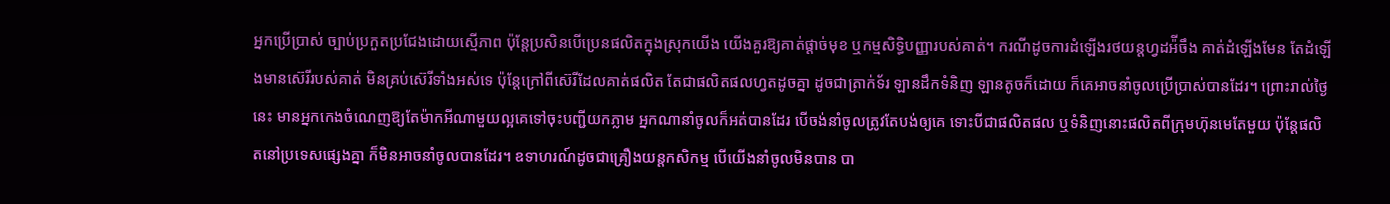អ្នកប្រើប្រាស់ ច្បាប់ប្រកួតប្រជែងដោយស្មើភាព ប៉ុន្តែប្រសិនបើប្រេនផលិតក្នុងស្រុកយើង យើងគួរឱ្យគាត់ផ្តាច់មុខ ឬកម្មសិទ្ធិបញ្ញារបស់គាត់។ ករណីដូចការដំឡើងរថយន្តហ្វដអ៉ីចឹង គាត់ដំឡើងមែន តែដំឡើងមានស៊េរីរបស់គាត់ មិនគ្រប់ស៊េរីទាំងអស់ទេ ប៉ុន្តែក្រៅពីស៊េរីដែលគាត់ផលិត តែជាផលិតផលហ្វតដូចគ្នា ដូចជាត្រាក់ទ័រ ឡានដឹកទំនិញ ឡានតូចក៏ដោយ ក៏គេអាចនាំចូលប្រើប្រាស់បានដែរ។ ព្រោះរាល់ថ្ងៃនេះ មានអ្នកកេងចំណេញឱ្យតែម៉ាកអីណាមួយល្អគេទៅចុះបញ្ជីយកភ្លាម អ្នកណានាំចូលក៏អត់បានដែរ បើចង់នាំចូលត្រូវតែបង់ឲ្យគេ ទោះបីជាផលិតផល ឬទំនិញនោះផលិតពីក្រុមហ៊ុនមេតែមួយ ប៉ុន្តែផលិតនៅប្រទេសផ្សេងគ្នា ក៏មិនអាចនាំចូលបានដែរ។ ឧទាហរណ៍ដូចជាគ្រឿងយន្តកសិកម្ម បើយើងនាំចូលមិនបាន បា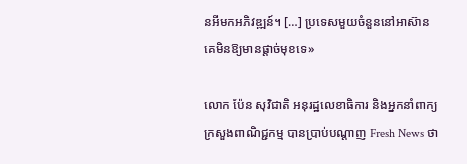នអីមកអភិវឌ្ឍន៍។ […] ប្រទេសមួយចំនួននៅអាស៊ាន គេមិនឱ្យមានផ្តាច់មុខទេ»

លោក ប៉ែន សុវិជាតិ អនុរដ្ឋលេខាធិការ និងអ្នកនាំពាក្យក្រសួងពាណិជ្ជកម្ម បានប្រាប់បណ្តាញ Fresh News ថា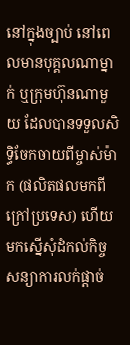នៅក្នុងច្បាប់ នៅពេលមានបុគ្គលណាម្នាក់ ឬក្រុមហ៊ុនណាមួយ ដែលបានទទួលសិទ្ធិចែកចាយពីម្ចាស់ម៉ាក (ផលិតផលមកពីក្រៅប្រទេស) ហើយមកស្នើសុំដំកល់កិច្ចសន្យាការលក់ផ្តាច់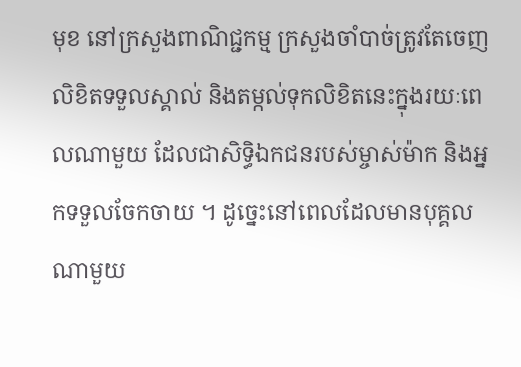មុខ នៅក្រសួងពាណិជ្ជកម្ម ក្រសួងចាំបាច់ត្រូវតែចេញលិខិតទទួលស្គាល់ និងតម្កល់ទុកលិខិតនេះក្នុងរយៈពេលណាមួយ ដែលជាសិទ្ធិឯកជនរបស់ម្ចាស់ម៉ាក និងអ្នកទទួលចែកចាយ ។ ដូច្នេះនៅពេលដែលមានបុគ្គលណាមួយ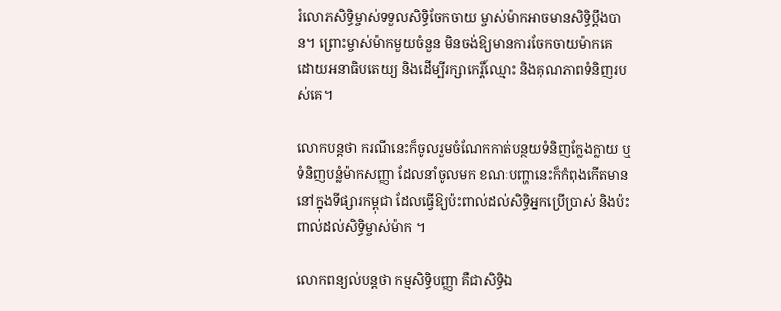រំលោភសិទ្ធិម្ចាស់ទទួលសិទ្ធិចែកចាយ ម្ចាស់ម៉ាកអាចមានសិទ្ធិប្តឹងបាន។ ព្រោះម្ចាស់ម៉ាកមួយចំនួន មិនចង់ឱ្យមានការចែកចាយម៉ាកគេ ដោយអនាធិបតេយ្យ និងដើម្បីរក្សាកេរ្តិ៍ឈ្មោះ និងគុណភាពទំនិញរបស់គេ។

លោកបន្តថា ករណីនេះក៏ចូលរួមចំណែកកាត់បន្ថយទំនិញក្លែងក្លាយ ឬទំនិញបន្លំម៉ាកសញ្ញា ដែលនាំចូលមក ខណៈបញ្ហានេះក៏កំពុងកើតមាននៅក្នុងទីផ្សារកម្ពុជា ដែលធ្វើឱ្យប៉ះពាល់ដល់សិទ្ធិអ្នកប្រើប្រាស់ និងប៉ះពាល់ដល់សិទ្ធិម្ចាស់ម៉ាក ។

លោកពន្យល់បន្តថា កម្មសិទ្ធិបញ្ញា គឺជាសិទ្ធិឯ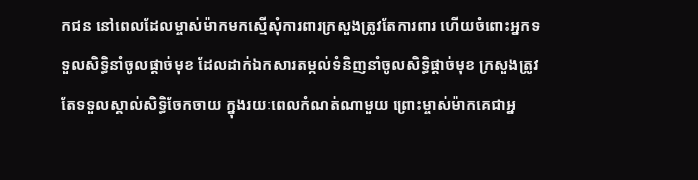កជន នៅពេលដែលម្ចាស់ម៉ាកមកស្មើសុំការពារក្រសួងត្រូវតែការពារ ហើយចំពោះអ្នកទទួលសិទ្ធិនាំចូលផ្តាច់មុខ ដែលដាក់ឯកសារតម្កល់ទំនិញនាំចូលសិទ្ធិផ្តាច់មុខ ក្រសួងត្រូវតែទទួលស្គាល់សិទ្ធិចែកចាយ ក្នុងរយៈពេលកំណត់ណាមួយ ព្រោះម្ចាស់ម៉ាកគេជាអ្ន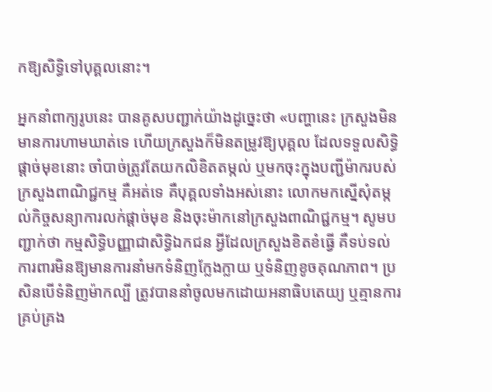កឱ្យសិទ្ធិទៅបុគ្គលនោះ។

អ្នកនាំពាក្យរូបនេះ បានគូសបញ្ជាក់យ៉ាងដូច្នេះថា «បញ្ហានេះ ក្រសួងមិនមានការហាមឃាត់ទេ ហើយក្រសួងក៏មិនតម្រូវឱ្យបុគ្គល ដែលទទួលសិទ្ធិផ្តាច់មុខនោះ ចាំបាច់ត្រូវតែយកលិខិតតម្កល់ ឬមកចុះក្នុងបញ្ជីម៉ាករបស់ក្រសួងពាណិជ្ជកម្ម គឺអត់ទេ គឺបុគ្គលទាំងអស់នោះ លោកមកស្នើសុំតម្កល់កិច្ចសន្យាការលក់ផ្តាច់មុខ និងចុះម៉ាកនៅក្រសួងពាណិជ្ជកម្ម។ សូមបញ្ជាក់ថា កម្មសិទ្ធិបញ្ញាជាសិទ្ធិឯកជន អ្វីដែលក្រសួងខិតខំធ្វើ គឺទប់ទល់ការពារមិនឱ្យមានការនាំមកទំនិញក្លែងក្លាយ ឬទំនិញខូចគុណភាព។ ប្រសិនបើទំនិញម៉ាកល្បី ត្រូវបាននាំចូលមកដោយអនាធិបតេយ្យ ឬគ្មានការគ្រប់គ្រង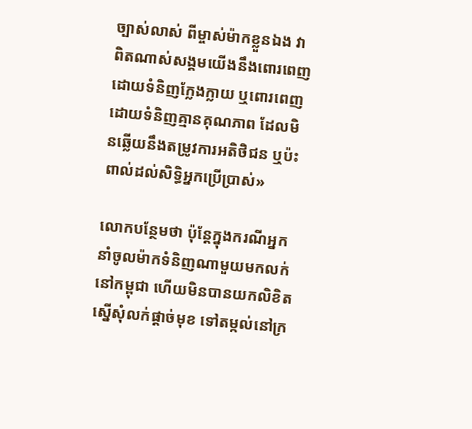ច្បាស់លាស់ ពីម្ចាស់ម៉ាកខ្លួនឯង វាពិតណាស់សង្គមយើងនឹងពោរពេញដោយទំនិញក្លែងក្លាយ ឬពោរពេញដោយទំនិញគ្មានគុណភាព ដែលមិនឆ្លើយនឹងតម្រូវការអតិថិជន ឬប៉ះពាល់ដល់សិទ្ធិអ្នកប្រើប្រាស់»

លោកបន្ថែមថា ប៉ុន្តែក្នុងករណីអ្នកនាំចូលម៉ាកទំនិញណាមួយមកលក់នៅកម្ពុជា ហើយមិនបានយកលិខិតស្នើសុំលក់ផ្តាច់មុខ ទៅតម្កល់នៅក្រ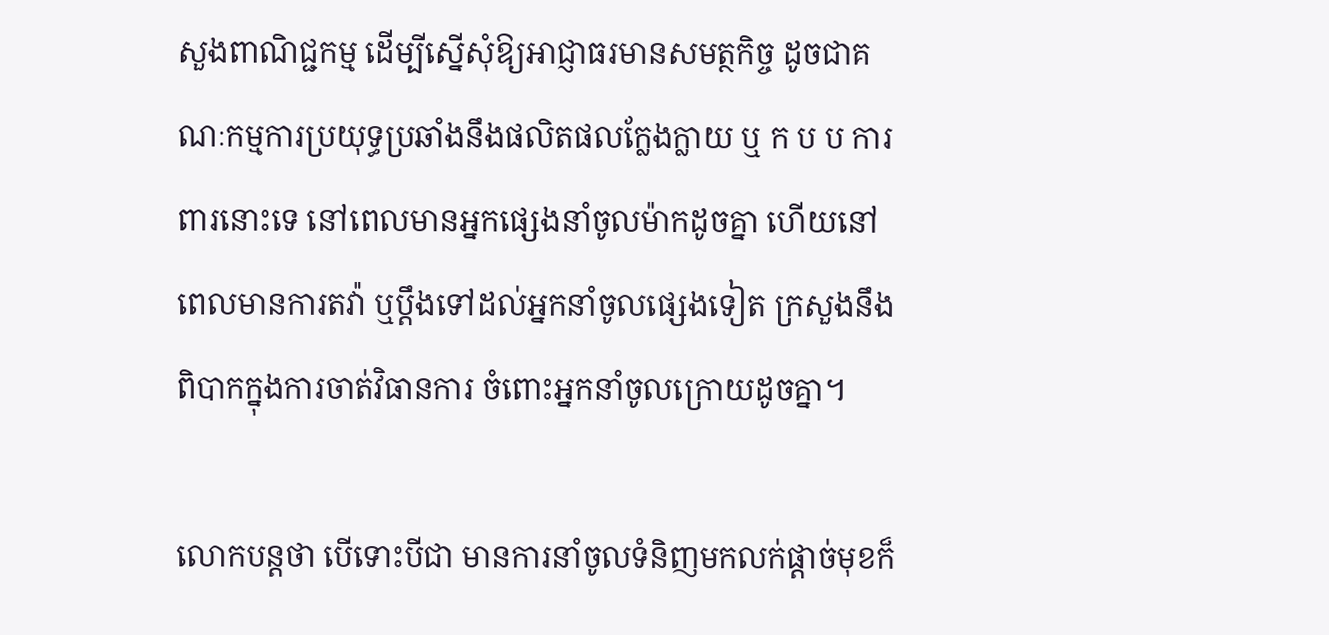សួងពាណិជ្ជកម្ម ដើម្បីស្នើសុំឱ្យអាជ្ញាធរមានសមត្ថកិច្ច ដូចជាគណៈកម្មការប្រយុទ្ធប្រឆាំងនឹងផលិតផលក្លែងក្លាយ ឬ ក ប ប ការពារនោះទេ នៅពេលមានអ្នកផ្សេងនាំចូលម៉ាកដូចគ្នា ហើយនៅពេលមានការតវ៉ា ឬប្តឹងទៅដល់អ្នកនាំចូលផ្សេងទៀត ក្រសួងនឹងពិបាកក្នុងការចាត់វិធានការ ចំពោះអ្នកនាំចូលក្រោយដូចគ្នា។

លោកបន្តថា បើទោះបីជា មានការនាំចូលទំនិញមកលក់ផ្តាច់មុខក៏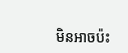មិនអាចប៉ះ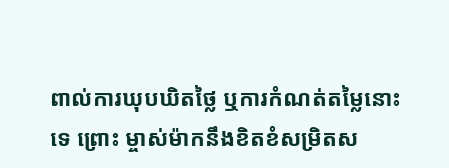ពាល់ការឃុបឃិតថ្លៃ ឬការកំណត់តម្លៃនោះទេ ព្រោះ ម្ចាស់ម៉ាកនឹងខិតខំសម្រិតស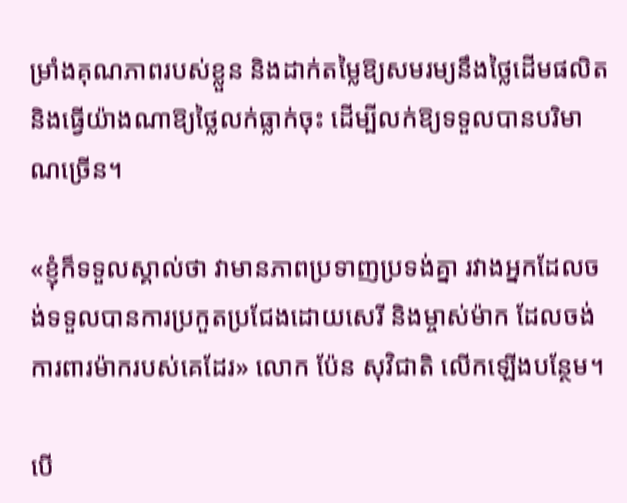ម្រាំងគុណភាពរបស់ខ្លួន និងដាក់តម្លៃឱ្យសមរម្យនឹងថ្លៃដើមផលិត និងធ្វើយ៉ាងណាឱ្យថ្លៃលក់ធ្លាក់ចុះ ដើម្បីលក់ឱ្យទទួលបានបរិមាណច្រើន។

«ខ្ញុំក៏ទទួលស្គាល់ថា វាមានភាពប្រទាញប្រទង់គ្នា រវាងអ្នកដែលចង់ទទួលបានការប្រកួតប្រជែងដោយសេរី និងម្ចាស់ម៉ាក ដែលចង់ការពារម៉ាករបស់គេដែរ» លោក ប៉ែន សុវិជាតិ លើកឡើងបន្ថែម។

បើ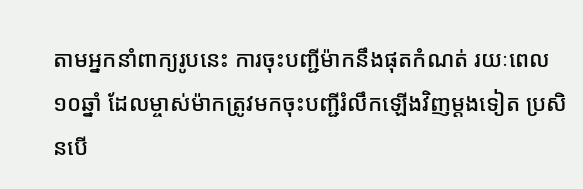តាមអ្នកនាំពាក្យរូបនេះ ការចុះបញ្ជីម៉ាកនឹងផុតកំណត់ រយៈពេល១០ឆ្នាំ ដែលម្ចាស់ម៉ាកត្រូវមកចុះបញ្ជីរំលឹកឡើងវិញម្តងទៀត ប្រសិនបើ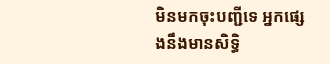មិនមកចុះបញ្ជីទេ អ្នកផ្សេងនឹងមានសិទ្ធិ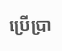ប្រើប្រា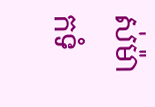ស់ម៉ាកទំ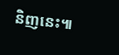និញនេះ៕